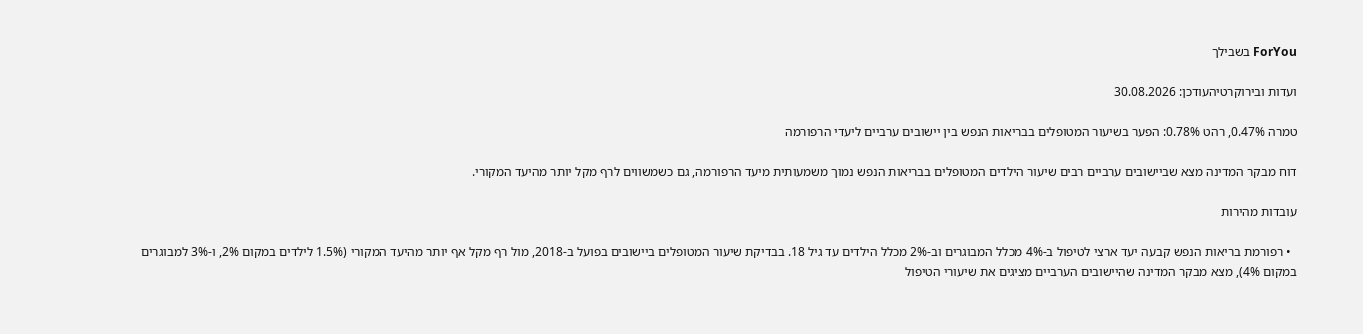ForYou בשבילך

ועדות ובירוקרטיהעודכן: 30.08.2026

טמרה 0.47%, רהט 0.78%: הפער בשיעור המטופלים בבריאות הנפש בין יישובים ערביים ליעדי הרפורמה

דוח מבקר המדינה מצא שביישובים ערביים רבים שיעור הילדים המטופלים בבריאות הנפש נמוך משמעותית מיעד הרפורמה, גם כשמשווים לרף מקל יותר מהיעד המקורי.

עובדות מהירות

  • רפורמת בריאות הנפש קבעה יעד ארצי לטיפול ב-4% מכלל המבוגרים וב-2% מכלל הילדים עד גיל 18. בבדיקת שיעור המטופלים ביישובים בפועל ב-2018, מול רף מקל אף יותר מהיעד המקורי (1.5% לילדים במקום 2%, ו-3% למבוגרים במקום 4%), מצא מבקר המדינה שהיישובים הערביים מציגים את שיעורי הטיפול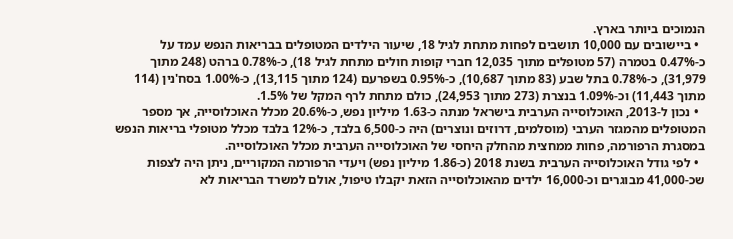הנמוכים ביותר בארץ.
  • ביישובים עם 10,000 תושבים לפחות מתחת לגיל 18, שיעור הילדים המטופלים בבריאות הנפש עמד על כ-0.47% בטמרה (57 מטופלים מתוך 12,035 חברי קופות חולים מתחת לגיל 18), כ-0.78% ברהט (248 מתוך 31,979), כ-0.78% בתל שבע (83 מתוך 10,687), כ-0.95% בשפרעם (124 מתוך 13,115), כ-1.00% בסח'נין (114 מתוך 11,443) וכ-1.09% בנצרת (273 מתוך 24,953), כולם מתחת לרף המקל של 1.5%.
  • נכון ל-2013, האוכלוסייה הערבית בישראל מנתה כ-1.63 מיליון נפש, כ-20.6% מכלל האוכלוסייה, אך מספר המטופלים מהמגזר הערבי (מוסלמים, דרוזים ונוצרים) היה כ-6,500 בלבד, כ-12% בלבד מכלל מטופלי בריאות הנפש במסגרת הרפורמה, פחות ממחצית מהחלק היחסי של האוכלוסייה הערבית מכלל האוכלוסייה.
  • לפי גודל האוכלוסייה הערבית בשנת 2018 (כ-1.86 מיליון נפש) ויעדי הרפורמה המקוריים, ניתן היה לצפות שכ-41,000 מבוגרים וכ-16,000 ילדים מהאוכלוסייה הזאת יקבלו טיפול, אולם למשרד הבריאות לא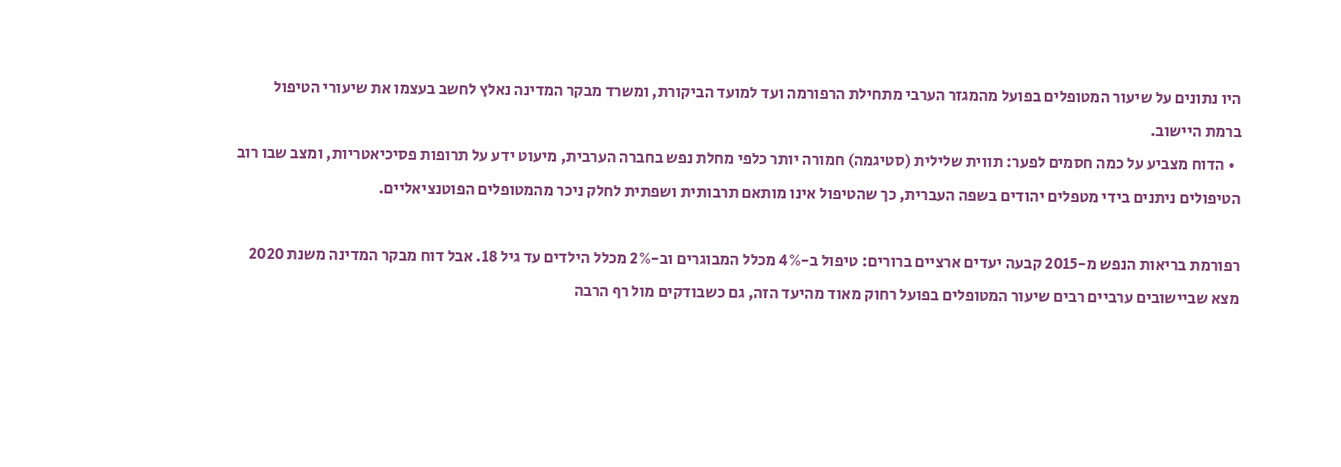היו נתונים על שיעור המטופלים בפועל מהמגזר הערבי מתחילת הרפורמה ועד למועד הביקורת, ומשרד מבקר המדינה נאלץ לחשב בעצמו את שיעורי הטיפול ברמת היישוב.
  • הדוח מצביע על כמה חסמים לפער: תווית שלילית (סטיגמה) חמורה יותר כלפי מחלת נפש בחברה הערבית, מיעוט ידע על תרופות פסיכיאטריות, ומצב שבו רוב הטיפולים ניתנים בידי מטפלים יהודים בשפה העברית, כך שהטיפול אינו מותאם תרבותית ושפתית לחלק ניכר מהמטופלים הפוטנציאליים.

רפורמת בריאות הנפש מ-2015 קבעה יעדים ארציים ברורים: טיפול ב-4% מכלל המבוגרים וב-2% מכלל הילדים עד גיל 18. אבל דוח מבקר המדינה משנת 2020 מצא שביישובים ערביים רבים שיעור המטופלים בפועל רחוק מאוד מהיעד הזה, גם כשבודקים מול רף הרבה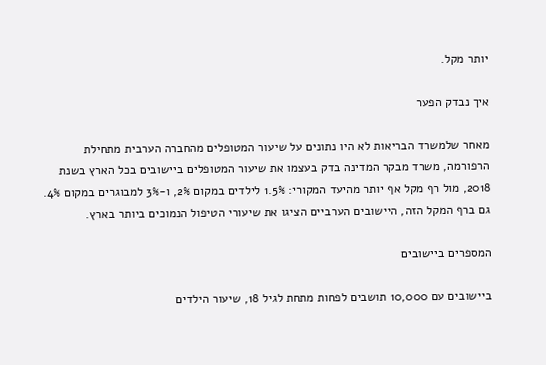יותר מקל.

איך נבדק הפער

מאחר שלמשרד הבריאות לא היו נתונים על שיעור המטופלים מהחברה הערבית מתחילת הרפורמה, משרד מבקר המדינה בדק בעצמו את שיעור המטופלים ביישובים בכל הארץ בשנת 2018, מול רף מקל אף יותר מהיעד המקורי: 1.5% לילדים במקום 2%, ו-3% למבוגרים במקום 4%. גם ברף המקל הזה, היישובים הערביים הציגו את שיעורי הטיפול הנמוכים ביותר בארץ.

המספרים ביישובים

ביישובים עם 10,000 תושבים לפחות מתחת לגיל 18, שיעור הילדים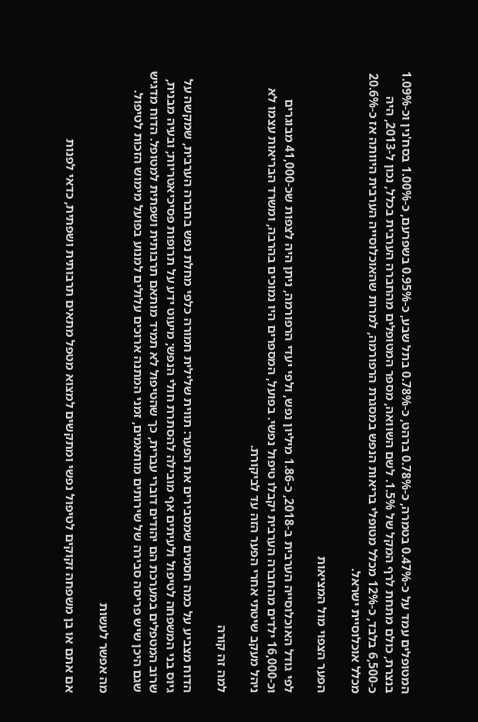המטופלים עמד על כ-0.47% בטמרה, כ-0.78% ברהט, כ-0.78% בתל שבע, כ-0.95% בשפרעם, כ-1.00% בסח'נין וכ-1.09% בנצרת, כולם מתחת לרף המקל של 1.5%. לשם השוואה, מספר המטופלים מהחברה הערבית בכלל, נכון ל-2013, היה כ-6,500 בלבד, כ-12% מכלל מטופלי בריאות הנפש במסגרת הרפורמה, למרות שהאוכלוסייה הערבית היוותה אז כ-20.6% מכלל אוכלוסיית ישראל.

הפער הצפוי מול המציאות

לפי גודל האוכלוסייה הערבית ב-2018, כ-1.86 מיליון נפש, ולפי יעדי הרפורמה, ניתן היה לצפות שכ-41,000 מבוגרים וכ-16,000 ילדים מהחברה הערבית יקבלו טיפול נפשי. בפועל, המספרים היו נמוכים בהרבה, ומשרד הבריאות עצמו לא ניהל מעקב שיטתי אחרי הפער הזה עד לביקורת.

למה זה קורה

הדוח מצביע על כמה חסמים שמסבירים את הפער: תווית שלילית חמורה כלפי מחלת נפש בחברה הערבית, שמקשה על גיוס בני המשפחה לטיפול ולעיתים אף מובילה להסתרת חולי הנפש; מיעוט ידע על תרופות פסיכיאטריות; ובעיה מבנית, שרוב המטפלים במערכת הם יהודים דוברי עברית, כך שהטיפול לא תמיד מותאם תרבותית ושפתית למטופל. הדוח מדגיש שגם היכן שיש פריסה סבירה של שירותים מותאמים, זמני המתנה ארוכים עלולים למנוע בפועל מימוש הזכות לטיפול.

מה אפשר לעשות

אם אתם או בן משפחה זקוקים לטיפול נפשי ומתקשים למצוא מטפל מתאים תרבותית ושפתית, כדאי לפנות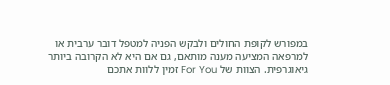במפורש לקופת החולים ולבקש הפניה למטפל דובר ערבית או למרפאה המציעה מענה מותאם, גם אם היא לא הקרובה ביותר גיאוגרפית. הצוות של For You זמין ללוות אתכם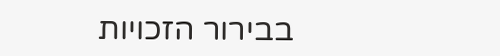בבירור הזכויות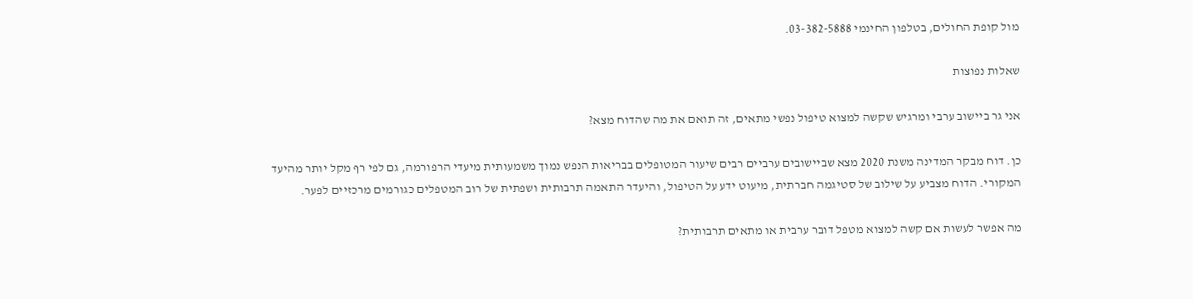מול קופת החולים, בטלפון החינמי 03-382-5888.

שאלות נפוצות

אני גר ביישוב ערבי ומרגיש שקשה למצוא טיפול נפשי מתאים, זה תואם את מה שהדוח מצא?

כן. דוח מבקר המדינה משנת 2020 מצא שביישובים ערביים רבים שיעור המטופלים בבריאות הנפש נמוך משמעותית מיעדי הרפורמה, גם לפי רף מקל יותר מהיעד המקורי. הדוח מצביע על שילוב של סטיגמה חברתית, מיעוט ידע על הטיפול, והיעדר התאמה תרבותית ושפתית של רוב המטפלים כגורמים מרכזיים לפער.

מה אפשר לעשות אם קשה למצוא מטפל דובר ערבית או מתאים תרבותית?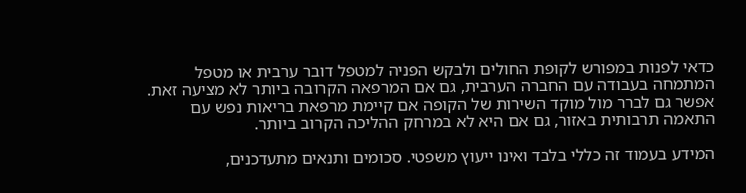כדאי לפנות במפורש לקופת החולים ולבקש הפניה למטפל דובר ערבית או מטפל המתמחה בעבודה עם החברה הערבית, גם אם המרפאה הקרובה ביותר לא מציעה זאת. אפשר גם לברר מול מוקד השירות של הקופה אם קיימת מרפאת בריאות נפש עם התאמה תרבותית באזור, גם אם היא לא במרחק ההליכה הקרוב ביותר.

המידע בעמוד זה כללי בלבד ואינו ייעוץ משפטי. סכומים ותנאים מתעדכנים,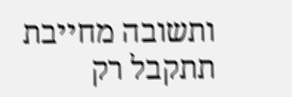ותשובה מחייבת תתקבל רק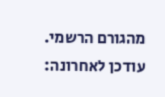מהגורם הרשמי. עודכן לאחרונה: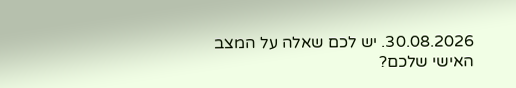30.08.2026. יש לכם שאלה על המצב האישי שלכם?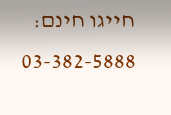חייגו חינם: 03-382-5888